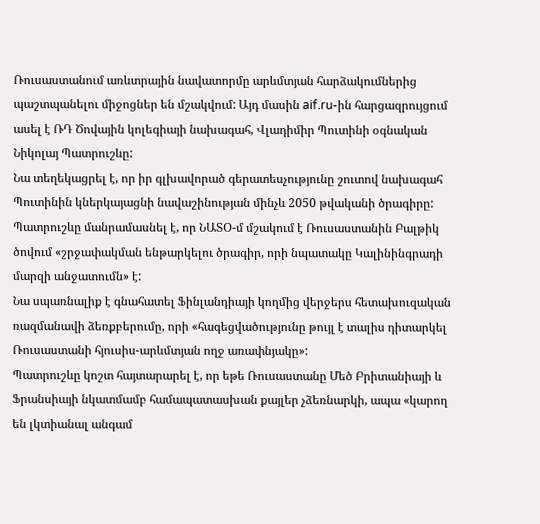Ռուսաստանում առևտրային նավատորմը արևմտյան հարձակումներից պաշտպանելու միջոցներ են մշակվում: Այդ մասին aif.ru-ին հարցազրույցում ասել է ՌԴ Ծովային կոլեգիայի նախագահ, Վլադիմիր Պուտինի օգնական Նիկոլայ Պատրուշևը:
Նա տեղեկացրել է, որ իր գլխավորած գերատեսչությունը շուտով նախագահ Պուտինին կներկայացնի նավաշինության մինչև 2050 թվականի ծրագիրը: Պատրուշևը մանրամասնել է, որ ՆԱՏՕ-մ մշակում է Ռուսաստանին Բալթիկ ծովում «շրջափակման ենթարկելու ծրագիր, որի նպատակը Կալինինգրադի մարզի անջատումն» է:
Նա սպառնալիք է գնահատել Ֆինլանդիայի կողմից վերջերս հետախուզական ռազմանավի ձեռքբերումը, որի «հագեցվածությունը թույլ է տալիս դիտարկել Ռուսաստանի հյուսիս-արևմտյան ողջ առափնյակը»:
Պատրուշևը կոշտ հայտարարել է, որ եթե Ռուսաստանը Մեծ Բրիտանիայի և Ֆրանսիայի նկատմամբ համապատասխան քայլեր չձեռնարկի, ապա «կարող են լկտիանալ անգամ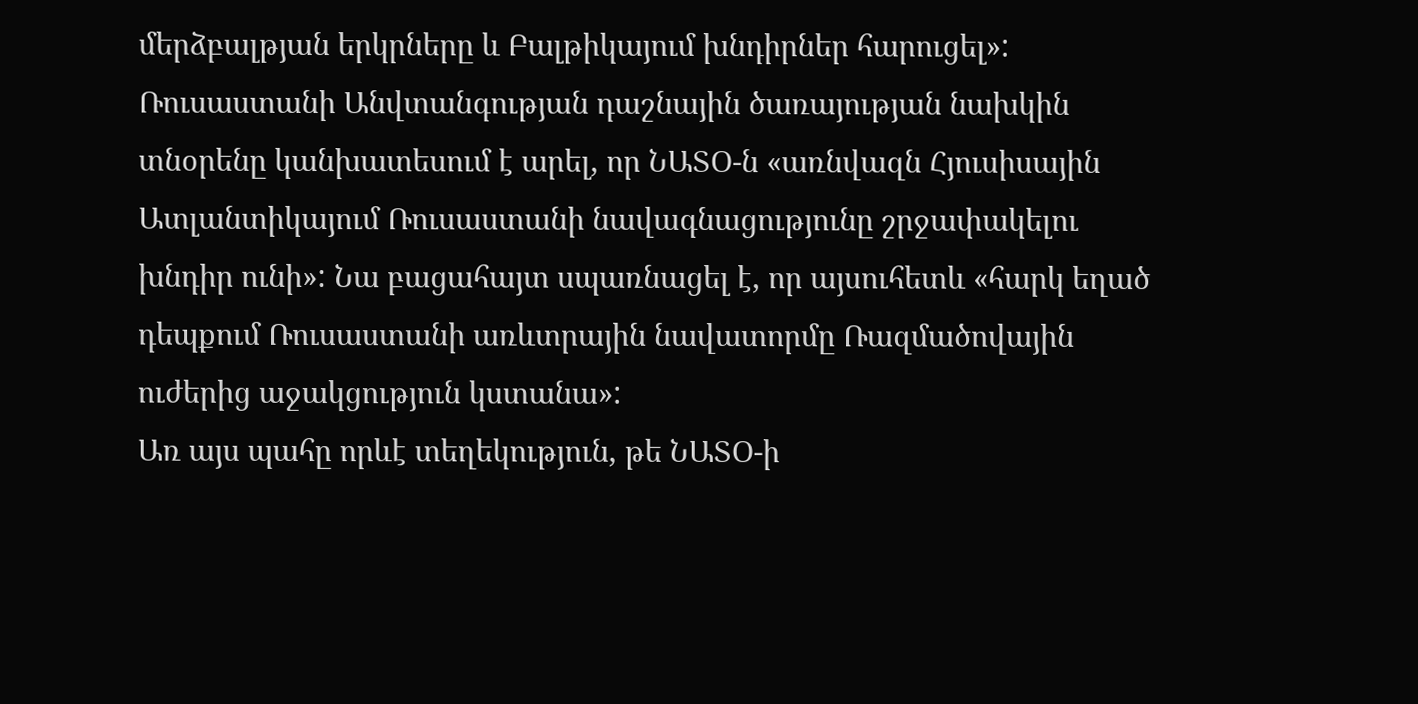մերձբալթյան երկրները և Բալթիկայում խնդիրներ հարուցել»:
Ռուսաստանի Անվտանգության դաշնային ծառայության նախկին տնօրենը կանխատեսում է արել, որ ՆԱՏՕ-ն «առնվազն Հյուսիսային Ատլանտիկայում Ռուսաստանի նավագնացությունը շրջափակելու խնդիր ունի»: Նա բացահայտ սպառնացել է, որ այսուհետև «հարկ եղած դեպքում Ռուսաստանի առևտրային նավատորմը Ռազմածովային ուժերից աջակցություն կստանա»:
Առ այս պահը որևէ տեղեկություն, թե ՆԱՏՕ-ի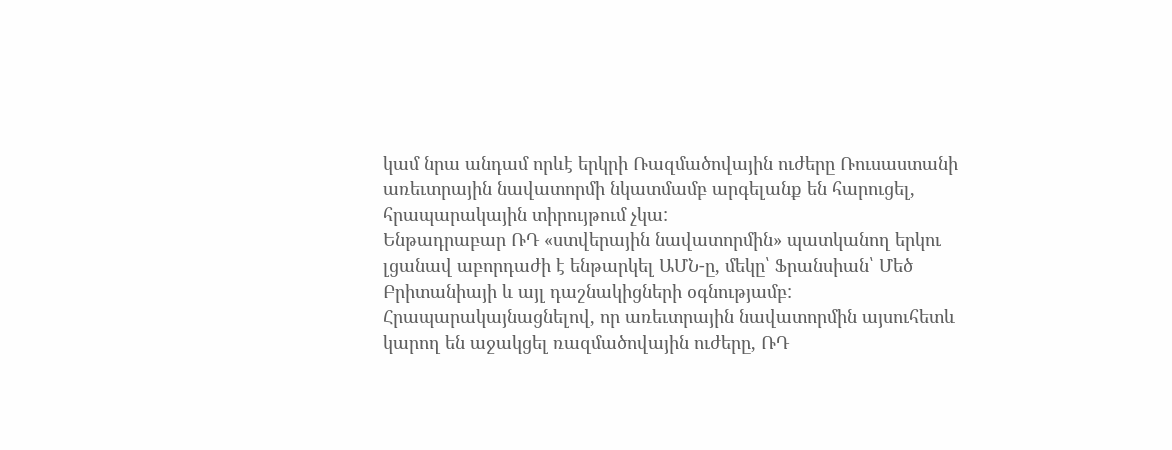կամ նրա անդամ որևէ երկրի Ռազմածովային ուժերը Ռուսաստանի առեւտրային նավատորմի նկատմամբ արգելանք են հարուցել, հրապարակային տիրույթում չկա:
Ենթադրաբար ՌԴ «ստվերային նավատորմին» պատկանող երկու լցանավ աբորդաժի է ենթարկել ԱՄՆ-ը, մեկը՝ Ֆրանսիան՝ Մեծ Բրիտանիայի և այլ դաշնակիցների օգնությամբ:
Հրապարակայնացնելով, որ առեւտրային նավատորմին այսուհետև կարող են աջակցել ռազմածովային ուժերը, ՌԴ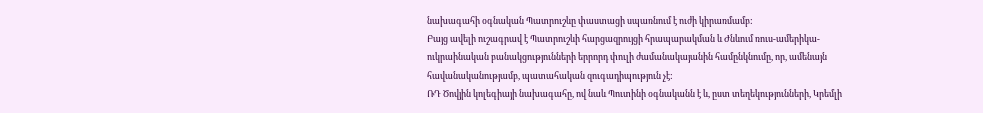նախագահի օգնական Պատրուշևը փաստացի սպառնում է ուժի կիրառմամբ:
Բայց ավելի ուշագրավ է Պատրուշևի հարցազրույցի հրապարակման և Ժնևում ռուս-ամերիկա-ուկրաինական բանակցությունների երրորդ փուլի ժամանակայանին համընկնումը, որ, ամենայն հավանականությամբ, պատահական զուգադիպություն չէ:
ՌԴ Ծովյին կոլեգիայի նախագահը, ով նաև Պուտինի օգնականն է և, ըստ տեղեկությունների, Կրեմլի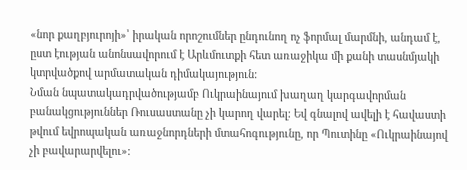«նոր քաղբյուրոյի»՝ իրական որոշումներ ընդունող ոչ ֆորմալ մարմնի, անդամ է, ըստ էության անոնսավորում է Արևմուտքի հետ առաջիկա մի քանի տասնմյակի կտրվածքով արմատական դիմակայություն:
Նման նպատակադրվածությամբ Ուկրաինայում խաղաղ կարգավորման բանակցություններ Ռուսաստանը չի կարող վարել: Եվ գնալով ավելի է հավաստի թվում եվրոպական առաջնորդների մտահոգությունը, որ Պուտինը «Ուկրաինայով չի բավարարվելու»: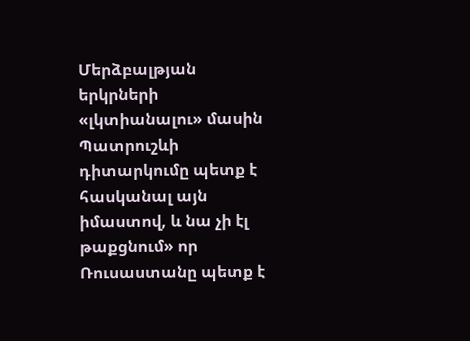Մերձբալթյան երկրների «լկտիանալու» մասին Պատրուշևի դիտարկումը պետք է հասկանալ այն իմաստով, և նա չի էլ թաքցնում» որ Ռուսաստանը պետք է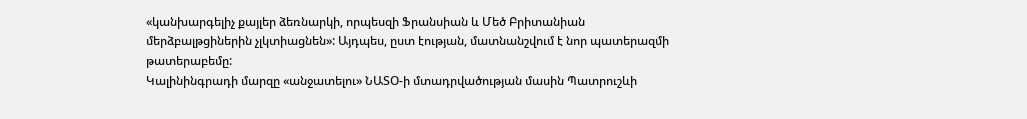«կանխարգելիչ քայլեր ձեռնարկի, որպեսզի Ֆրանսիան և Մեծ Բրիտանիան մերձբալթցիներին չլկտիացնեն»: Այդպես, ըստ էության, մատնանշվում է նոր պատերազմի թատերաբեմը:
Կալինինգրադի մարզը «անջատելու» ՆԱՏՕ-ի մտադրվածության մասին Պատրուշևի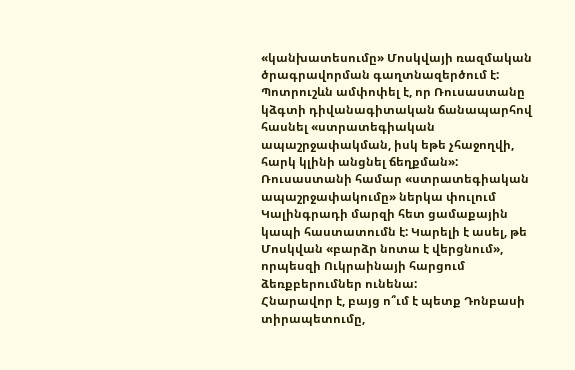«կանխատեսումը» Մոսկվայի ռազմական ծրագրավորման գաղտնազերծում է: Պոտրուշևն ամփոփել է, որ Ռուսաստանը կձգտի դիվանագիտական ճանապարհով հասնել «ստրատեգիական ապաշրջափակման, իսկ եթե չհաջողվի, հարկ կլինի անցնել ճեղքման»:
Ռուսաստանի համար «ստրատեգիական ապաշրջափակումը» ներկա փուլում Կալինգրադի մարզի հետ ցամաքային կապի հաստատումն է: Կարելի է ասել, թե Մոսկվան «բարձր նոտա է վերցնում», որպեսզի Ուկրաինայի հարցում ձեռքբերումներ ունենա:
Հնարավոր է, բայց ո՞ւմ է պետք Դոնբասի տիրապետումը,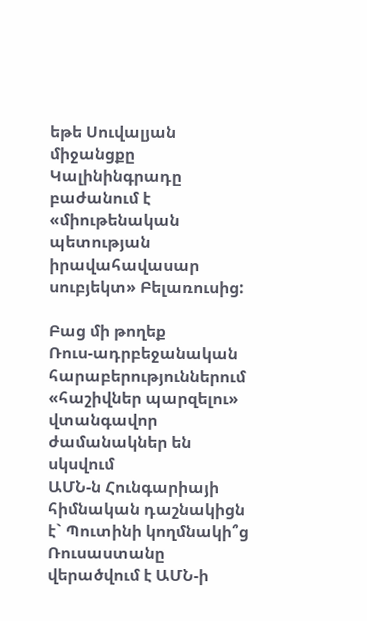եթե Սուվալյան միջանցքը Կալինինգրադը բաժանում է «միութենական պետության իրավահավասար սուբյեկտ» Բելառուսից:

Բաց մի թողեք
Ռուս-ադրբեջանական հարաբերություններում «հաշիվներ պարզելու» վտանգավոր ժամանակներ են սկսվում
ԱՄՆ-ն Հունգարիայի հիմնական դաշնակիցն է` Պուտինի կողմնակի՞ց
Ռուսաստանը վերածվում է ԱՄՆ-ի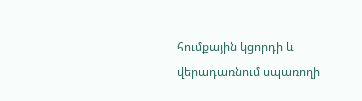հումքային կցորդի և վերադառնում սպառողի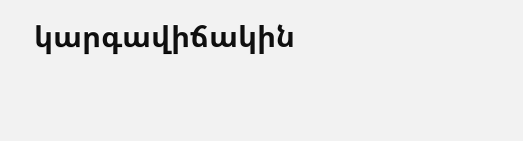կարգավիճակին